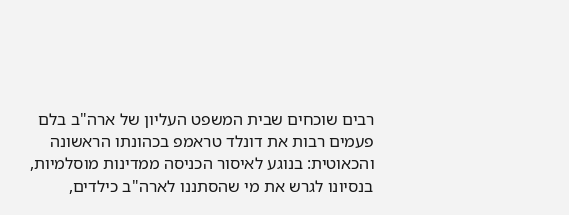רבים שוכחים שבית המשפט העליון של ארה"ב בלם פעמים רבות את דונלד טראמפ בכהונתו הראשונה והכאוטית: בנוגע לאיסור הכניסה ממדינות מוסלמיות, בנסיונו לגרש את מי שהסתננו לארה"ב כילדים,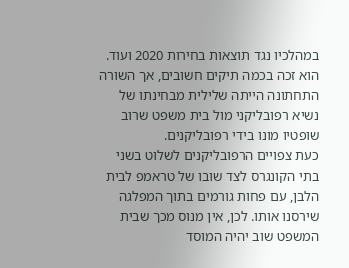במהלכיו נגד תוצאות בחירות 2020 ועוד. הוא זכה בכמה תיקים חשובים, אך השורה התחתונה הייתה שלילית מבחינתו של נשיא רפובליקני מול בית משפט שרוב שופטיו מונו בידי רפובליקנים.
כעת צפויים הרפובליקנים לשלוט בשני בתי הקונגרס לצד שובו של טראמפ לבית הלבן, עם פחות גורמים בתוך המפלגה שירסנו אותו. לכן, אין מנוס מכך שבית המשפט שוב יהיה המוסד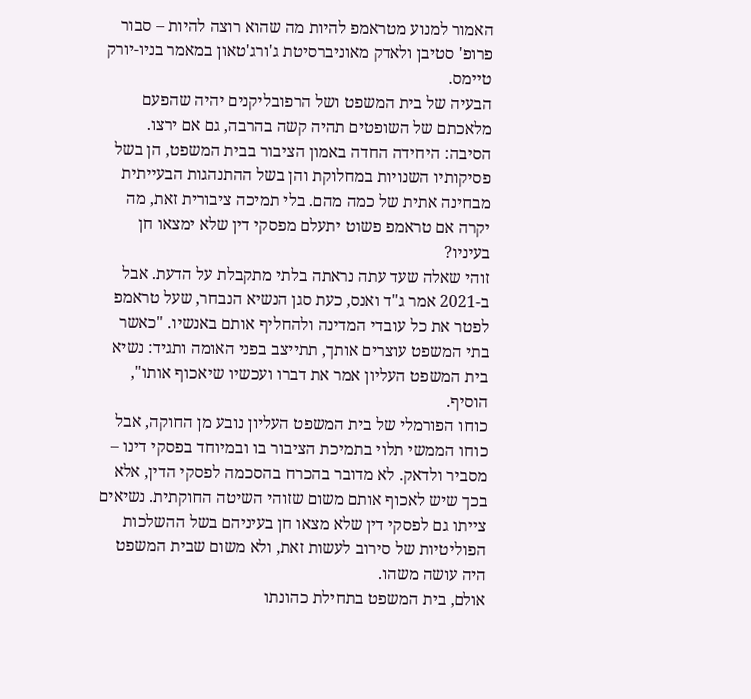האמור למנוע מטראמפ להיות מה שהוא רוצה להיות – סבור פרופ' סטיבן ולאדק מאוניברסיטת ג'ורג'טאון במאמר בניו-יורק טיימס.
הבעיה של בית המשפט ושל הרפובליקנים יהיה שהפעם מלאכתם של השופטים תהיה קשה בהרבה, גם אם ירצו. הסיבה: היחידה החדה באמון הציבור בבית המשפט, הן בשל פסיקותיו השנויות במחלוקת והן בשל ההתנהגות הבעייתית מבחינה אתית של כמה מהם. בלי תמיכה ציבורית זאת, מה יקרה אם טראמפ פשוט יתעלם מפסקי דין שלא ימצאו חן בעיניו?
זוהי שאלה שעד עתה נראתה בלתי מתקבלת על הדעת. אבל ב-2021 אמר ג"ד ואנס, כעת סגן הנשיא הנבחר, שעל טראמפ לפטר את כל עובדי המדינה ולהחליף אותם באנשיו. "כאשר בתי המשפט עוצרים אותך, תתייצב בפני האומה ותגיד: נשיא בית המשפט העליון אמר את דברו ועכשיו שיאכוף אותו", הוסיף.
כוחו הפורמלי של בית המשפט העליון נובע מן החוקה, אבל כוחו הממשי תלוי בתמיכת הציבור בו ובמיוחד בפסקי דינו – מסביר ולדאק. לא מדובר בהכרח בהסכמה לפסקי הדין, אלא בכך שיש לאכוף אותם משום שזוהי השיטה החוקתית. נשיאים צייתו גם לפסקי דין שלא מצאו חן בעיניהם בשל ההשלכות הפוליטיות של סירוב לעשות זאת, ולא משום שבית המשפט היה עושה משהו.
אולם, בית המשפט בתחילת כהונתו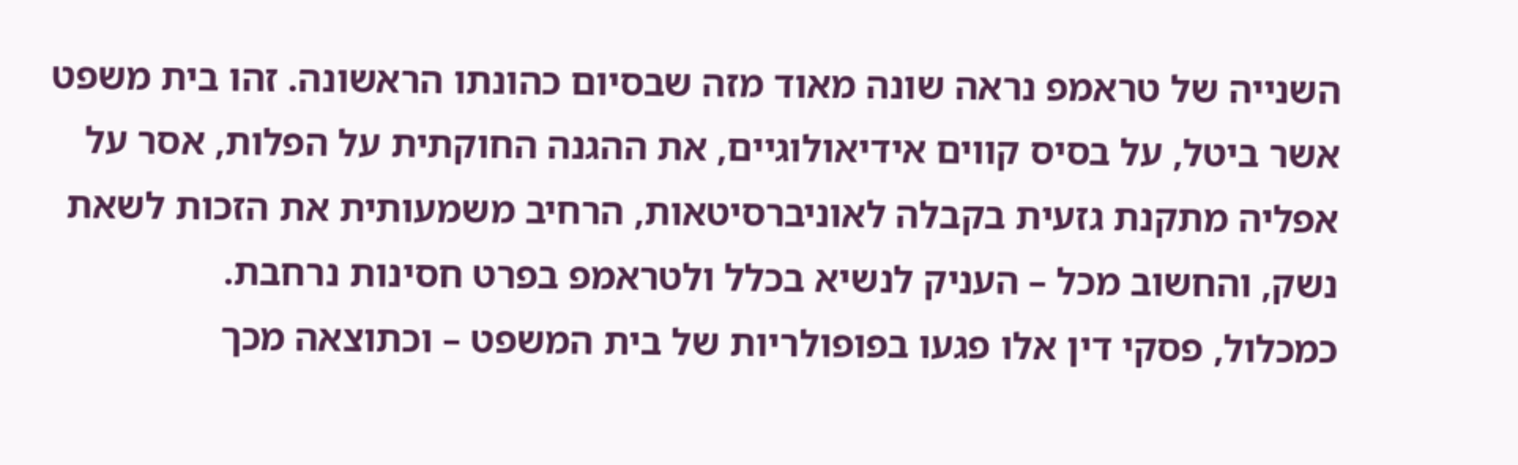השנייה של טראמפ נראה שונה מאוד מזה שבסיום כהונתו הראשונה. זהו בית משפט אשר ביטל, על בסיס קווים אידיאולוגיים, את ההגנה החוקתית על הפלות, אסר על אפליה מתקנת גזעית בקבלה לאוניברסיטאות, הרחיב משמעותית את הזכות לשאת נשק, והחשוב מכל – העניק לנשיא בכלל ולטראמפ בפרט חסינות נרחבת.
כמכלול, פסקי דין אלו פגעו בפופולריות של בית המשפט – וכתוצאה מכך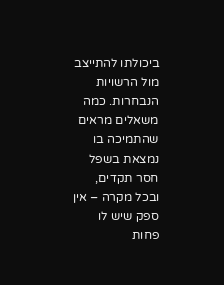ביכולתו להתייצב מול הרשויות הנבחרות. כמה משאלים מראים שהתמיכה בו נמצאת בשפל חסר תקדים, ובכל מקרה – אין ספק שיש לו פחות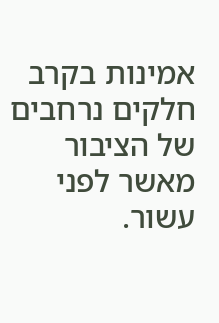אמינות בקרב חלקים נרחבים של הציבור מאשר לפני עשור.